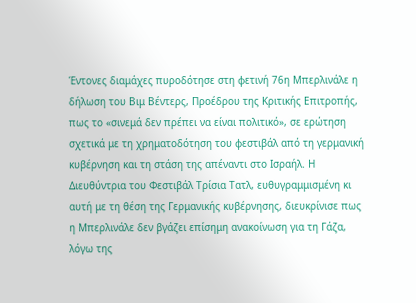Έντονες διαμάχες πυροδότησε στη φετινή 76η Μπερλινάλε η δήλωση του Βιμ Βέντερς, Προέδρου της Κριτικής Επιτροπής, πως το «σινεμά δεν πρέπει να είναι πολιτικό», σε ερώτηση σχετικά με τη χρηματοδότηση του φεστιβάλ από τη γερμανική κυβέρνηση και τη στάση της απέναντι στο Ισραήλ. Η Διευθύντρια του Φεστιβάλ Τρίσια Τατλ, ευθυγραμμισμένη κι αυτή με τη θέση της Γερμανικής κυβέρνησης, διευκρίνισε πως η Μπερλινάλε δεν βγάζει επίσημη ανακοίνωση για τη Γάζα, λόγω της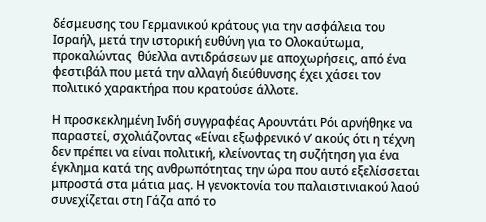δέσμευσης του Γερμανικού κράτους για την ασφάλεια του Ισραήλ, μετά την ιστορική ευθύνη για το Ολοκαύτωμα, προκαλώντας  θύελλα αντιδράσεων με αποχωρήσεις, από ένα φεστιβάλ που μετά την αλλαγή διεύθυνσης έχει χάσει τον πολιτικό χαρακτήρα που κρατούσε άλλοτε.

Η προσκεκλημένη Ινδή συγγραφέας Αρουντάτι Ρόι αρνήθηκε να παραστεί, σχολιάζοντας «Είναι εξωφρενικό ν’ ακούς ότι η τέχνη δεν πρέπει να είναι πολιτική, κλείνοντας τη συζήτηση για ένα έγκλημα κατά της ανθρωπότητας την ώρα που αυτό εξελίσσεται μπροστά στα μάτια μας. Η γενοκτονία του παλαιστινιακού λαού συνεχίζεται στη Γάζα από το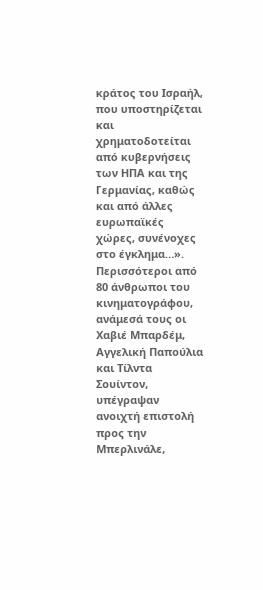κράτος του Ισραήλ, που υποστηρίζεται και χρηματοδοτείται από κυβερνήσεις των ΗΠΑ και της Γερμανίας, καθώς και από άλλες ευρωπαϊκές χώρες, συνένοχες στο έγκλημα…». Περισσότεροι από 80 άνθρωποι του κινηματογράφου, ανάμεσά τους οι Χαβιέ Μπαρδέμ, Αγγελική Παπούλια και Τίλντα Σουίντον, υπέγραψαν ανοιχτή επιστολή προς την Μπερλινάλε,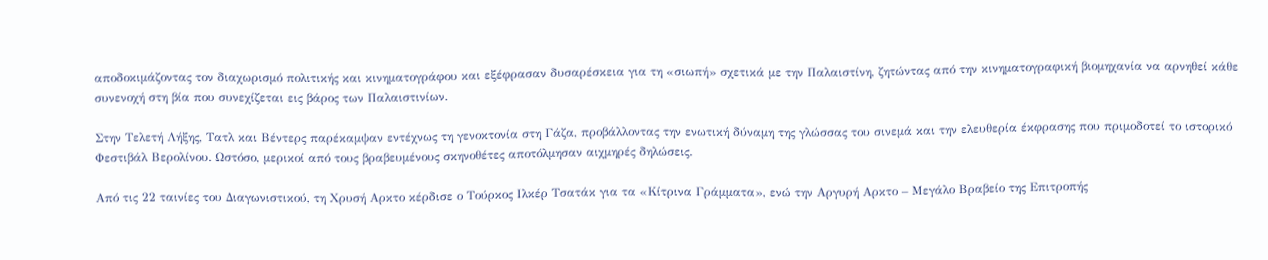αποδοκιμάζοντας τον διαχωρισμό πολιτικής και κινηματογράφου και εξέφρασαν δυσαρέσκεια για τη «σιωπή» σχετικά με την Παλαιστίνη, ζητώντας από την κινηματογραφική βιομηχανία να αρνηθεί κάθε συνενοχή στη βία που συνεχίζεται εις βάρος των Παλαιστινίων.

Στην Τελετή Λήξης, Τατλ και Βέντερς παρέκαμψαν εντέχνως τη γενοκτονία στη Γάζα, προβάλλοντας την ενωτική δύναμη της γλώσσας του σινεμά και την ελευθερία έκφρασης που πριμοδοτεί το ιστορικό Φεστιβάλ Βερολίνου. Ωστόσο, μερικοί από τους βραβευμένους σκηνοθέτες αποτόλμησαν αιχμηρές δηλώσεις.

Από τις 22 ταινίες του Διαγωνιστικού, τη Χρυσή Αρκτο κέρδισε ο Τούρκος Ιλκέρ Τσατάκ για τα «Κίτρινα Γράμματα», ενώ την Αργυρή Αρκτο – Μεγάλο Βραβείο της Επιτροπής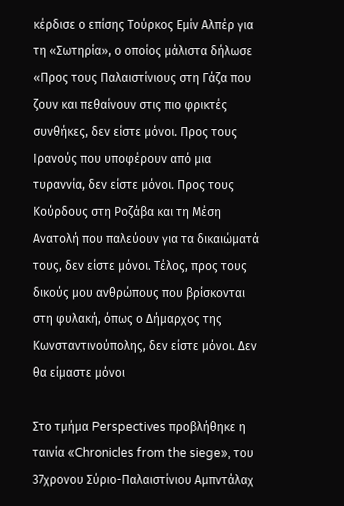κέρδισε ο επίσης Τούρκος Εμίν Αλπέρ για τη «Σωτηρία», ο οποίος μάλιστα δήλωσε «Προς τους Παλαιστίνιους στη Γάζα που ζουν και πεθαίνουν στις πιο φρικτές συνθήκες, δεν είστε μόνοι. Προς τους Ιρανούς που υποφέρουν από μια τυραννία, δεν είστε μόνοι. Προς τους Κούρδους στη Ροζάβα και τη Μέση Ανατολή που παλεύουν για τα δικαιώματά τους, δεν είστε μόνοι. Τέλος, προς τους δικούς μου ανθρώπους που βρίσκονται στη φυλακή, όπως ο Δήμαρχος της Κωνσταντινούπολης, δεν είστε μόνοι. Δεν θα είμαστε μόνοι

Στο τμήμα Perspectives προβλήθηκε η ταινία «Chronicles from the siege», του 37χρονου Σύριο-Παλαιστίνιου Αμπντάλαχ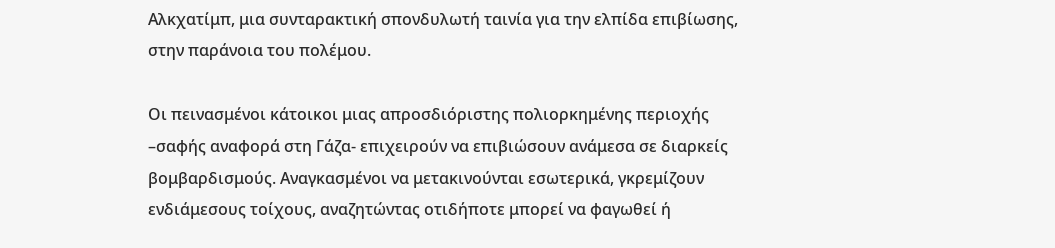Αλκχατίμπ, μια συνταρακτική σπονδυλωτή ταινία για την ελπίδα επιβίωσης, στην παράνοια του πολέμου.

Οι πεινασμένοι κάτοικοι μιας απροσδιόριστης πολιορκημένης περιοχής –σαφής αναφορά στη Γάζα- επιχειρούν να επιβιώσουν ανάμεσα σε διαρκείς βομβαρδισμούς. Αναγκασμένοι να μετακινούνται εσωτερικά, γκρεμίζουν ενδιάμεσους τοίχους, αναζητώντας οτιδήποτε μπορεί να φαγωθεί ή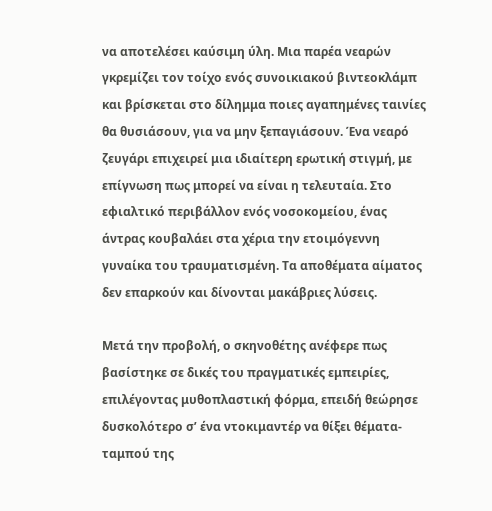να αποτελέσει καύσιμη ύλη. Μια παρέα νεαρών γκρεμίζει τον τοίχο ενός συνοικιακού βιντεοκλάμπ και βρίσκεται στο δίλημμα ποιες αγαπημένες ταινίες θα θυσιάσουν, για να μην ξεπαγιάσουν. Ένα νεαρό ζευγάρι επιχειρεί μια ιδιαίτερη ερωτική στιγμή, με επίγνωση πως μπορεί να είναι η τελευταία. Στο εφιαλτικό περιβάλλον ενός νοσοκομείου, ένας άντρας κουβαλάει στα χέρια την ετοιμόγεννη γυναίκα του τραυματισμένη. Τα αποθέματα αίματος δεν επαρκούν και δίνονται μακάβριες λύσεις.

Μετά την προβολή, ο σκηνοθέτης ανέφερε πως βασίστηκε σε δικές του πραγματικές εμπειρίες, επιλέγοντας μυθοπλαστική φόρμα, επειδή θεώρησε δυσκολότερο σ’ ένα ντοκιμαντέρ να θίξει θέματα-ταμπού της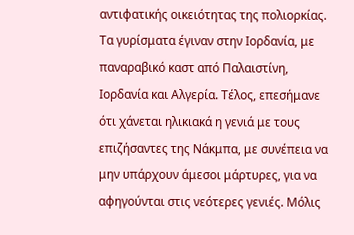αντιφατικής οικειότητας της πολιορκίας. Τα γυρίσματα έγιναν στην Ιορδανία, με παναραβικό καστ από Παλαιστίνη, Ιορδανία και Αλγερία. Τέλος, επεσήμανε ότι χάνεται ηλικιακά η γενιά με τους επιζήσαντες της Νάκμπα, με συνέπεια να μην υπάρχουν άμεσοι μάρτυρες, για να αφηγούνται στις νεότερες γενιές. Μόλις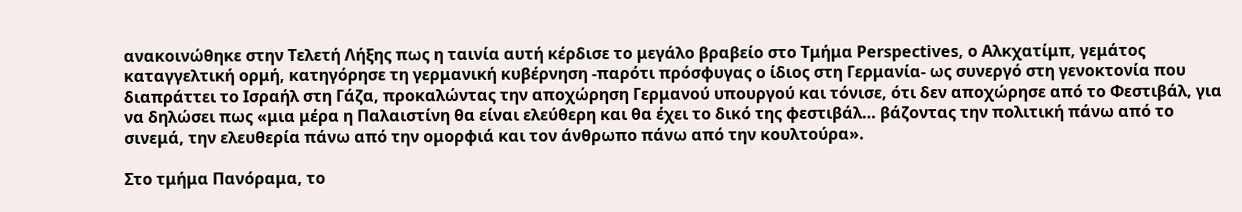ανακοινώθηκε στην Τελετή Λήξης πως η ταινία αυτή κέρδισε το μεγάλο βραβείο στο Τμήμα Perspectives, ο Αλκχατίμπ, γεμάτος καταγγελτική ορμή, κατηγόρησε τη γερμανική κυβέρνηση -παρότι πρόσφυγας ο ίδιος στη Γερμανία- ως συνεργό στη γενοκτονία που διαπράττει το Ισραήλ στη Γάζα, προκαλώντας την αποχώρηση Γερμανού υπουργού και τόνισε, ότι δεν αποχώρησε από το Φεστιβάλ, για να δηλώσει πως «μια μέρα η Παλαιστίνη θα είναι ελεύθερη και θα έχει το δικό της φεστιβάλ… βάζοντας την πολιτική πάνω από το σινεμά, την ελευθερία πάνω από την ομορφιά και τον άνθρωπο πάνω από την κουλτούρα».

Στο τμήμα Πανόραμα, το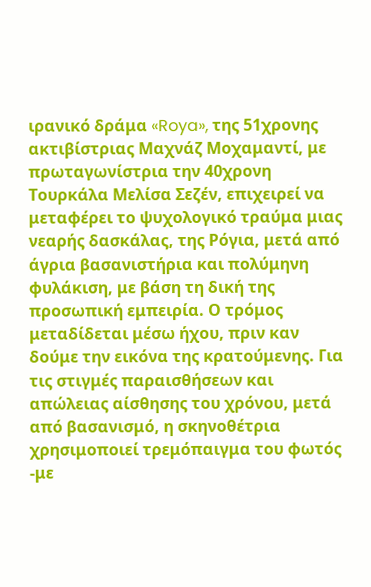ιρανικό δράμα «Roya», της 51χρονης ακτιβίστριας Μαχνάζ Μοχαμαντί, με πρωταγωνίστρια την 40χρονη Τουρκάλα Μελίσα Σεζέν, επιχειρεί να μεταφέρει το ψυχολογικό τραύμα μιας νεαρής δασκάλας, της Ρόγια, μετά από άγρια βασανιστήρια και πολύμηνη φυλάκιση, με βάση τη δική της προσωπική εμπειρία. Ο τρόμος μεταδίδεται μέσω ήχου, πριν καν δούμε την εικόνα της κρατούμενης. Για τις στιγμές παραισθήσεων και απώλειας αίσθησης του χρόνου, μετά από βασανισμό, η σκηνοθέτρια χρησιμοποιεί τρεμόπαιγμα του φωτός -με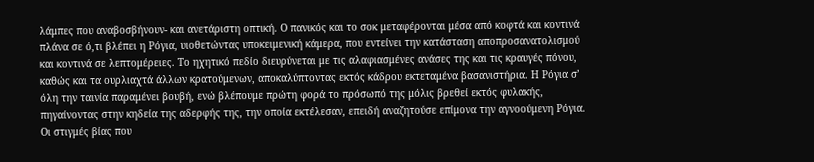λάμπες που αναβοσβήνουν- και ανετάριστη οπτική. Ο πανικός και το σοκ μεταφέρονται μέσα από κοφτά και κοντινά πλάνα σε ό,τι βλέπει η Ρόγια, υιοθετώντας υποκειμενική κάμερα, που εντείνει την κατάσταση αποπροσανατολισμού και κοντινά σε λεπτομέρειες. Το ηχητικό πεδίο διευρύνεται με τις αλαφιασμένες ανάσες της και τις κραυγές πόνου, καθώς και τα ουρλιαχτά άλλων κρατούμενων, αποκαλύπτοντας εκτός κάδρου εκτεταμένα βασανιστήρια. Η Ρόγια σ’ όλη την ταινία παραμένει βουβή, ενώ βλέπουμε πρώτη φορά το πρόσωπό της μόλις βρεθεί εκτός φυλακής, πηγαίνοντας στην κηδεία της αδερφής της, την οποία εκτέλεσαν, επειδή αναζητούσε επίμονα την αγνοούμενη Ρόγια. Οι στιγμές βίας που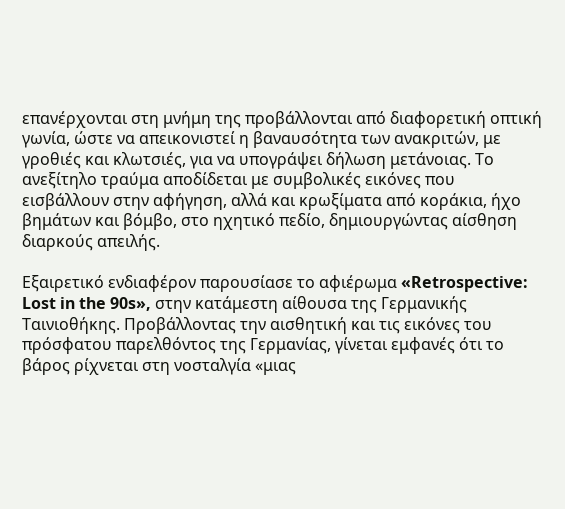επανέρχονται στη μνήμη της προβάλλονται από διαφορετική οπτική γωνία, ώστε να απεικονιστεί η βαναυσότητα των ανακριτών, με γροθιές και κλωτσιές, για να υπογράψει δήλωση μετάνοιας. Το ανεξίτηλο τραύμα αποδίδεται με συμβολικές εικόνες που εισβάλλουν στην αφήγηση, αλλά και κρωξίματα από κοράκια, ήχο βημάτων και βόμβο, στο ηχητικό πεδίο, δημιουργώντας αίσθηση διαρκούς απειλής.

Εξαιρετικό ενδιαφέρον παρουσίασε το αφιέρωμα «Retrospective: Lost in the 90s», στην κατάμεστη αίθουσα της Γερμανικής Ταινιοθήκης. Προβάλλοντας την αισθητική και τις εικόνες του πρόσφατου παρελθόντος της Γερμανίας, γίνεται εμφανές ότι το βάρος ρίχνεται στη νοσταλγία «μιας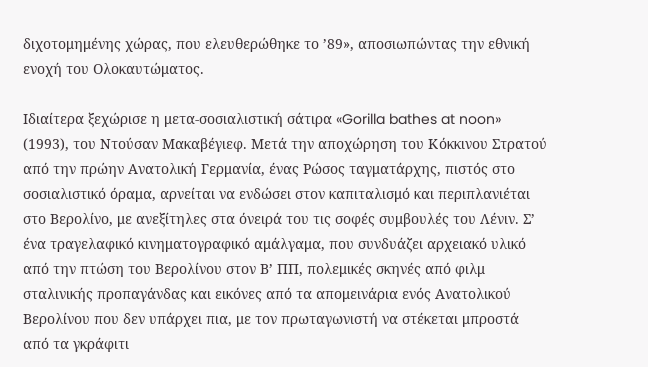διχοτομημένης χώρας, που ελευθερώθηκε το ’89», αποσιωπώντας την εθνική ενοχή του Ολοκαυτώματος.

Ιδιαίτερα ξεχώρισε η μετα-σοσιαλιστική σάτιρα «Gorilla bathes at noon» (1993), του Ντούσαν Μακαβέγιεφ. Μετά την αποχώρηση του Κόκκινου Στρατού από την πρώην Ανατολική Γερμανία, ένας Ρώσος ταγματάρχης, πιστός στο σοσιαλιστικό όραμα, αρνείται να ενδώσει στον καπιταλισμό και περιπλανιέται στο Βερολίνο, με ανεξίτηλες στα όνειρά του τις σοφές συμβουλές του Λένιν. Σ’ ένα τραγελαφικό κινηματογραφικό αμάλγαμα, που συνδυάζει αρχειακό υλικό από την πτώση του Βερολίνου στον Β’ ΠΠ, πολεμικές σκηνές από φιλμ σταλινικής προπαγάνδας και εικόνες από τα απομεινάρια ενός Ανατολικού Βερολίνου που δεν υπάρχει πια, με τον πρωταγωνιστή να στέκεται μπροστά από τα γκράφιτι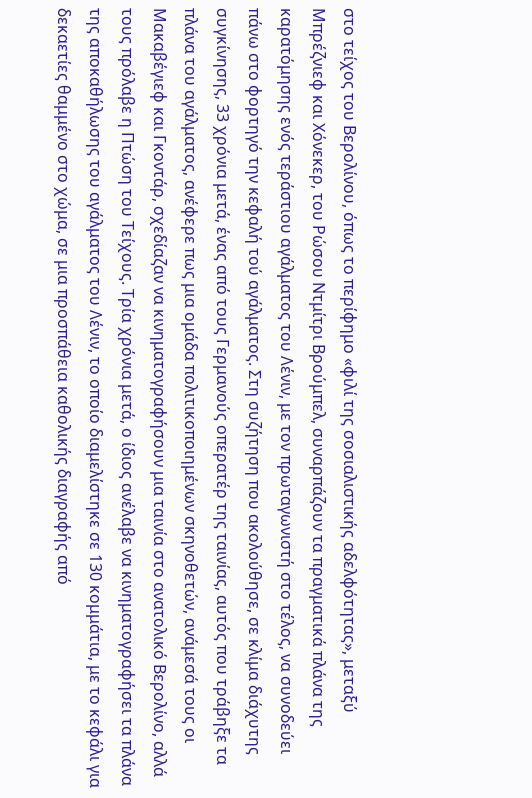στο τείχος του Βερολίνου, όπως το περίφημο «φιλί της σοσιαλιστικής αδελφότητας», μεταξύ Μπρέζνιεφ και Χόνεκερ, του Ρώσου Ντμίτρι Βρούμπελ, συναρπάζουν τα πραγματικά πλάνα της καρατόμησης ενός τεράστιου αγάλματος του Λένιν, με τον πρωταγωνιστή στο τέλος, να συνοδεύει πάνω στο φορτηγό την κεφαλή τού αγάλματος. Στη συζήτηση που ακολούθησε, σε κλίμα διάχυτης συγκίνησης, 33 χρόνια μετά, ένας από τους Γερμανούς οπερατέρ της ταινίας, αυτός που τράβηξε τα πλάνα του αγάλματος, ανέφερε πως μια ομάδα πολιτικοποιημένων σκηνοθετών, ανάμεσά τους οι Μακαβέγιεφ και Γκοντάρ, σχεδίαζαν να κινηματογραφήσουν μια ταινία στο ανατολικό Βερολίνο, αλλά τους πρόλαβε η Πτώση του Τείχους. Τρία χρόνια μετά, ο ίδιος ανέλαβε να κινηματογραφήσει τα πλάνα της αποκαθήλωσης του αγάλματος του Λένιν, το οποίο διαμελίστηκε σε 130 κομμάτια, με το κεφάλι για δεκαετίες θαμμένο στο χώμα, σε μια προσπάθεια καθολικής διαγραφής από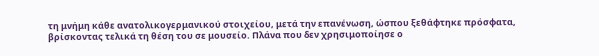τη μνήμη κάθε ανατολικογερμανικού στοιχείου, μετά την επανένωση, ώσπου ξεθάφτηκε πρόσφατα, βρίσκοντας τελικά τη θέση του σε μουσείο. Πλάνα που δεν χρησιμοποίησε ο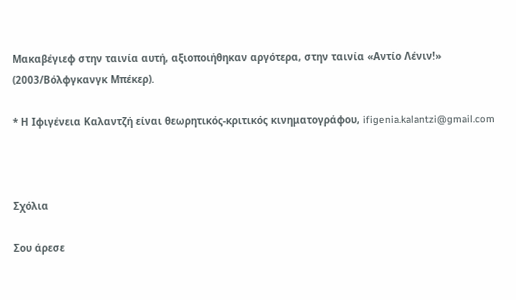Μακαβέγιεφ στην ταινία αυτή, αξιοποιήθηκαν αργότερα, στην ταινία «Αντίο Λένιν!» (2003/Βόλφγκανγκ Μπέκερ).

* Η Ιφιγένεια Καλαντζή είναι θεωρητικός-κριτικός κινηματογράφου, ifigenia.kalantzi@gmail.com



Σχόλια

Σου άρεσε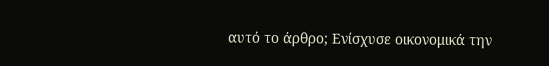αυτό το άρθρο; Ενίσχυσε οικονομικά την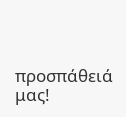προσπάθειά μας!